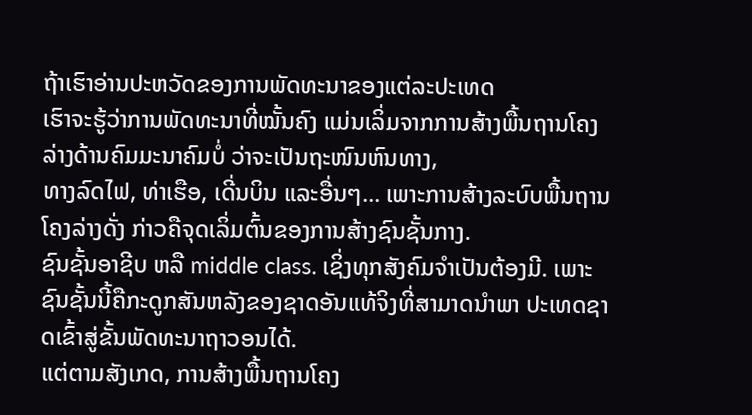ຖ້າເຮົາອ່ານປະຫວັດຂອງການພັດທະນາຂອງແຕ່ລະປະເທດ
ເຮົາຈະຮູ້ວ່າການພັດທະນາທີ່ໝັ້ນຄົງ ແມ່ນເລິ່ມຈາກການສ້າງພື້ນຖານໂຄງລ່າງດ້ານຄົມມະນາຄົມບໍ່ ວ່າຈະເປັນຖະໜົນຫົນທາງ,
ທາງລົດໄຟ, ທ່າເຮືອ, ເດີ່ນບິນ ແລະອື່ນໆ... ເພາະການສ້າງລະບົບພື້ນຖານໂຄງລ່າງດັ່ງ ກ່າວຄືຈຸດເລິ່ມຕົ້ນຂອງການສ້າງຊົນຊັ້ນກາງ.
ຊົນຊັ້ນອາຊີບ ຫລື middle class. ເຊິ່ງທຸກສັງຄົມຈໍາເປັນຕ້ອງມີ. ເພາະຊົນຊັ້ນນີ້ຄືກະດູກສັນຫລັງຂອງຊາດອັນແທ້ຈິງທີ່ສາມາດນໍາພາ ປະເທດຊາດເຂົ້າສູ່ຂັ້ນພັດທະນາຖາວອນໄດ້.
ແຕ່ຕາມສັງເກດ, ການສ້າງພື້ນຖານໂຄງ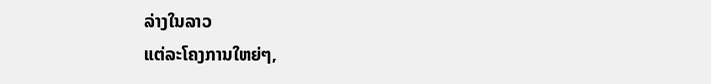ລ່າງໃນລາວ
ແຕ່ລະໂຄງການໃຫຍ່ໆ,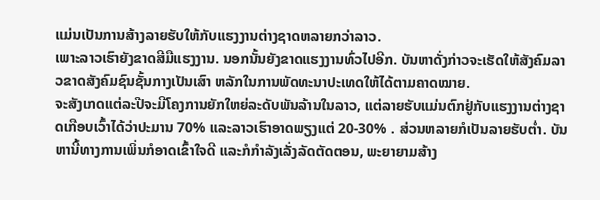ແມ່ນເປັນການສ້າງລາຍຮັບໃຫ້ກັບແຮງງານຕ່າງຊາດຫລາຍກວ່າລາວ.
ເພາະລາວເຮົາຍັງຂາດສີມືແຮງງານ. ນອກນັ້ນຍັງຂາດແຮງງານທົ່ວໄປອີກ. ບັນຫາດັ່ງກ່າວຈະເຮັດໃຫ້ສັງຄົມລາວຂາດສັງຄົມຊົນຊັ້ນກາງເປັນເສົາ ຫລັກໃນການພັດທະນາປະເທດໃຫ້ໄດ້ຕາມຄາດໝາຍ.
ຈະສັງເກດແຕ່ລະປີຈະມີໂຄງການຍັກໃຫຍ່ລະດັບພັນລ້ານໃນລາວ, ແຕ່ລາຍຮັບແມ່ນຕົກຢູ່ກັບແຮງງານຕ່າງຊາດເກືອບເວົ້າໄດ້ວ່າປະມານ 70% ແລະລາວເຮົາອາດພຽງແຕ່ 20-30% . ສ່ວນຫລາຍກໍເປັນລາຍຮັບຕໍ່າ. ບັນຫານີ້ທາງການເພິ່ນກໍອາດເຂົ້າໃຈດີ ແລະກໍກໍາລັງເລັ່ງລັດຕັດຕອນ, ພະຍາຍາມສ້າງ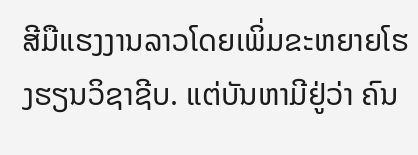ສີມືແຮງງານລາວໂດຍເພິ່ມຂະຫຍາຍໂຮງຮຽນວິຊາຊີບ. ແຕ່ບັນຫາມີຢູ່ວ່າ ຄົນ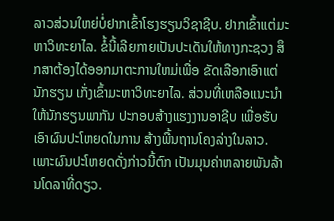ລາວສ່ວນໃຫຍ່ບໍ່ຢາກເຂົ້າໂຮງຮຽນວິຊາຊີບ. ຢາກເຂົ້າແຕ່ມະຫາວິທະຍາໄລ. ຂໍ້ນີ້ເລີຍກາຍເປັນປະເດັນໃຫ້ທາງກະຊວງ ສຶກສາຕ້ອງໄດ້ອອກມາຕະການໃຫມ່ເພື່ອ ຂັດເລືອກເອົາແຕ່ນັກຮຽນ ເກັ່ງເຂົ້າມະຫາວິທະຍາໄລ. ສ່ວນທີ່ເຫລືອແນະນໍາໃຫ້ນັກຮຽນພາກັນ ປະກອບສ້າງແຮງງານອາຊີບ ເພື່ອຮັບເອົາຜົນປະໂຫຍດໃນການ ສ້າງພື້ນຖານໂຄງລ່າງໃນລາວ. ເພາະຜົນປະໂຫຍດດັ່ງກ່າວນີ້ຕົກ ເປັນມຸນຄ່າຫລາຍພັນລ້ານໂດລາທີ່ດຽວ.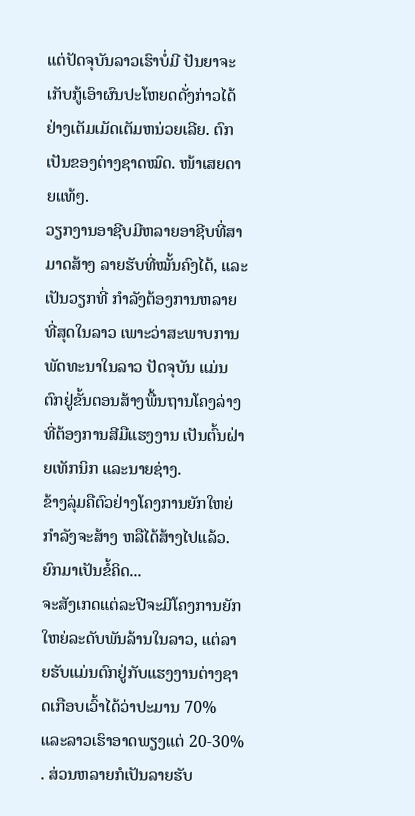ແຕ່ປັດຈຸບັນລາວເຮົາບໍ່ມີ ປັນຍາຈະເກັບກູ້ເອົາຜົນປະໂຫຍດດັ່ງກ່າວໄດ້ຢ່າງເຕັມເມັດເຕັມຫນ່ວຍເລີຍ. ຕົກເປັນຂອງຕ່າງຊາດໝົດ. ໜ້າເສຍດາຍແທ້ໆ.
ວຽກງານອາຊີບມີຫລາຍອາຊີບທີ່ສາມາດສ້າງ ລາຍຮັບທີ່ໝັ້ນຄົງໄດ້, ແລະເປັນວຽກທີ່ ກໍາລັງຕ້ອງການຫລາຍທີ່ສຸດໃນລາວ ເພາະວ່າສະພາບການ ພັດທະນາໃນລາວ ປັດຈຸບັນ ແມ່ນຕົກຢູ່ຂັ້ນຕອນສ້າງພື້ນຖານໂຄງລ່າງ ທີ່ຕ້ອງການສີມືແຮງງານ ເປັນຕົ້ນຝ່າຍເທັກນິກ ແລະນາຍຊ່າງ.
ຂ້າງລຸ່ມຄືຕົວຢ່າງໂຄງການຍັກໃຫຍ່ກໍາລັງຈະສ້າງ ຫລືໄດ້ສ້າງໄປແລ້ວ. ຍົກມາເປັນຂໍ້ຄິດ...
ຈະສັງເກດແຕ່ລະປີຈະມີໂຄງການຍັກໃຫຍ່ລະດັບພັນລ້ານໃນລາວ, ແຕ່ລາຍຮັບແມ່ນຕົກຢູ່ກັບແຮງງານຕ່າງຊາດເກືອບເວົ້າໄດ້ວ່າປະມານ 70% ແລະລາວເຮົາອາດພຽງແຕ່ 20-30% . ສ່ວນຫລາຍກໍເປັນລາຍຮັບ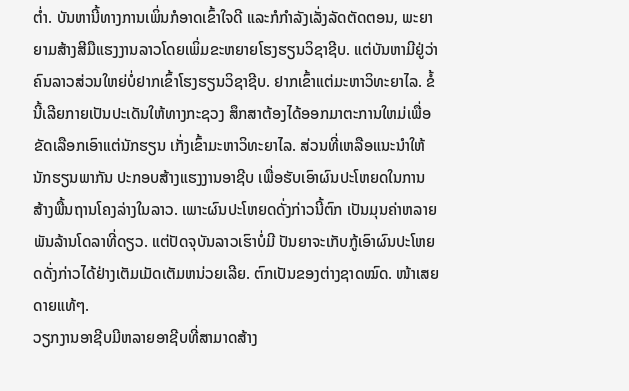ຕໍ່າ. ບັນຫານີ້ທາງການເພິ່ນກໍອາດເຂົ້າໃຈດີ ແລະກໍກໍາລັງເລັ່ງລັດຕັດຕອນ, ພະຍາຍາມສ້າງສີມືແຮງງານລາວໂດຍເພິ່ມຂະຫຍາຍໂຮງຮຽນວິຊາຊີບ. ແຕ່ບັນຫາມີຢູ່ວ່າ ຄົນລາວສ່ວນໃຫຍ່ບໍ່ຢາກເຂົ້າໂຮງຮຽນວິຊາຊີບ. ຢາກເຂົ້າແຕ່ມະຫາວິທະຍາໄລ. ຂໍ້ນີ້ເລີຍກາຍເປັນປະເດັນໃຫ້ທາງກະຊວງ ສຶກສາຕ້ອງໄດ້ອອກມາຕະການໃຫມ່ເພື່ອ ຂັດເລືອກເອົາແຕ່ນັກຮຽນ ເກັ່ງເຂົ້າມະຫາວິທະຍາໄລ. ສ່ວນທີ່ເຫລືອແນະນໍາໃຫ້ນັກຮຽນພາກັນ ປະກອບສ້າງແຮງງານອາຊີບ ເພື່ອຮັບເອົາຜົນປະໂຫຍດໃນການ ສ້າງພື້ນຖານໂຄງລ່າງໃນລາວ. ເພາະຜົນປະໂຫຍດດັ່ງກ່າວນີ້ຕົກ ເປັນມຸນຄ່າຫລາຍພັນລ້ານໂດລາທີ່ດຽວ. ແຕ່ປັດຈຸບັນລາວເຮົາບໍ່ມີ ປັນຍາຈະເກັບກູ້ເອົາຜົນປະໂຫຍດດັ່ງກ່າວໄດ້ຢ່າງເຕັມເມັດເຕັມຫນ່ວຍເລີຍ. ຕົກເປັນຂອງຕ່າງຊາດໝົດ. ໜ້າເສຍດາຍແທ້ໆ.
ວຽກງານອາຊີບມີຫລາຍອາຊີບທີ່ສາມາດສ້າງ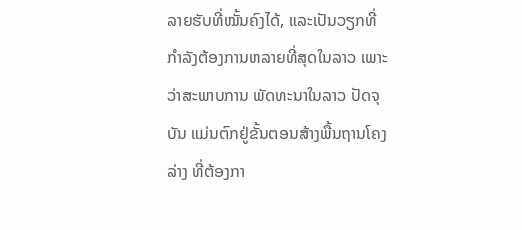ລາຍຮັບທີ່ໝັ້ນຄົງໄດ້, ແລະເປັນວຽກທີ່ ກໍາລັງຕ້ອງການຫລາຍທີ່ສຸດໃນລາວ ເພາະວ່າສະພາບການ ພັດທະນາໃນລາວ ປັດຈຸບັນ ແມ່ນຕົກຢູ່ຂັ້ນຕອນສ້າງພື້ນຖານໂຄງລ່າງ ທີ່ຕ້ອງກາ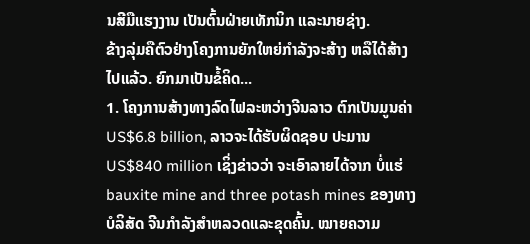ນສີມືແຮງງານ ເປັນຕົ້ນຝ່າຍເທັກນິກ ແລະນາຍຊ່າງ.
ຂ້າງລຸ່ມຄືຕົວຢ່າງໂຄງການຍັກໃຫຍ່ກໍາລັງຈະສ້າງ ຫລືໄດ້ສ້າງໄປແລ້ວ. ຍົກມາເປັນຂໍ້ຄິດ...
1. ໂຄງການສ້າງທາງລົດໄຟລະຫວ່າງຈີນລາວ ຕົກເປັນມູນຄ່າ US$6.8 billion, ລາວຈະໄດ້ຮັບຜິດຊອບ ປະມານ US$840 million ເຊິ່ງຂ່າວວ່າ ຈະເອົາລາຍໄດ້ຈາກ ບໍ່ແຮ່ bauxite mine and three potash mines ຂອງທາງບໍລິສັດ ຈີນກໍາລັງສໍາຫລວດແລະຂຸດຄົ້ນ. ໝາຍຄວາມ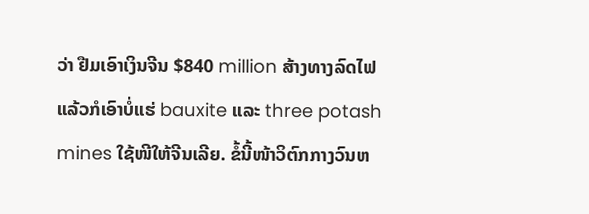ວ່າ ຢືມເອົາເງິນຈີນ $840 million ສ້າງທາງລົດໄຟ ແລ້ວກໍເອົາບໍ່ແຮ່ bauxite ແລະ three potash mines ໃຊ້ໜີໃຫ້ຈີນເລີຍ. ຂໍ້ນີ້ໜ້າວິຕົກກາງວົນຫ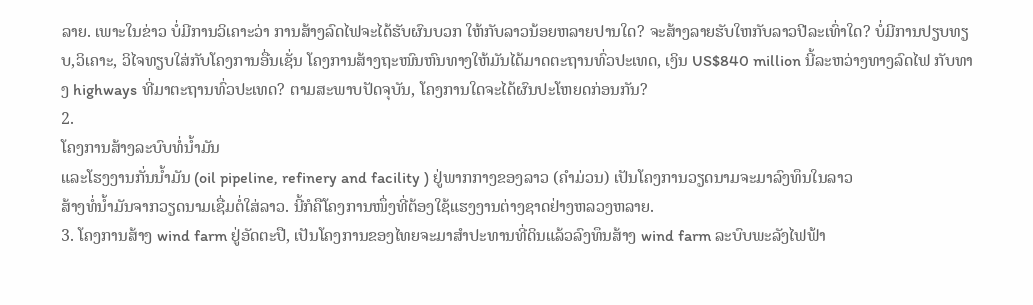ລາຍ. ເພາະໃນຂ່າວ ບໍ່ມີການວິເຄາະວ່າ ການສ້າງລົດໄຟຈະໄດ້ຮັບຜົນບວກ ໃຫ້ກັບລາວນ້ອຍຫລາຍປານໃດ? ຈະສ້າງລາຍຮັບໃຫກັບລາວປີລະເທົ່າໃດ? ບໍ່ມີການປຽບທຽບ,ວິເຄາະ, ວິໄຈທຽບໃສ່ກັບໂຄງການອື່ນເຊັ່ນ ໂຄງການສ້າງຖະໜົນຫົນທາງໃຫ້ມັນໄດ້ມາດຕະຖານທົ່ວປະເທດ, ເງິນ US$840 million ນີ້ລະຫວ່າງທາງລົດໄຟ ກັບທາງ highways ທີ່ມາຕະຖານທົ່ວປະເທດ? ຕາມສະພາບປັດຈຸບັນ, ໂຄງການໃດຈະໄດ້ຜົນປະໂຫຍດກ່ອນກັນ?
2.
ໂຄງການສ້າງລະບົບທໍ່ນໍ້າມັນ
ແລະໂຮງງານກັ່ນນໍ້າມັນ (oil pipeline, refinery and facility ) ຢູ່ພາກກາງຂອງລາວ (ຄໍາມ່ວນ) ເປັນໂຄງການວຽດນາມຈະມາລົງທຶນໃນລາວ
ສ້າງທໍ່ນໍ້າມັນຈາກວຽດນາມເຊື່ມຕໍ່ໃສ່ລາວ. ນີ້ກໍຄືໂຄງການໜຶ່ງທີ່ຕ້ອງໃຊ້ແຮງງານຕ່າງຊາດຢ່າງຫລວງຫລາຍ.
3. ໂຄງການສ້າງ wind farm ຢູ່ອັດຕະປື, ເປັນໂຄງການຂອງໄທຍຈະມາສໍາປະທານທີ່ດິນແລ້ວລົງທຶນສ້າງ wind farm ລະບົບພະລັງໄຟຟ້າ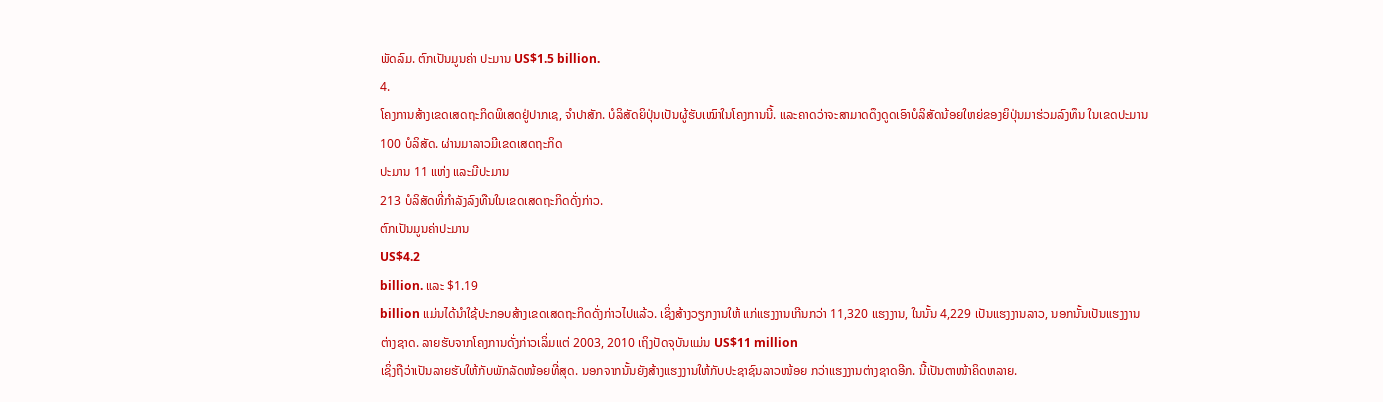ພັດລົມ. ຕົກເປັນມູນຄ່າ ປະມານ US$1.5 billion.
4.
ໂຄງການສ້າງເຂດເສດຖະກິດພິເສດຢູ່ປາກເຊ, ຈໍາປາສັກ. ບໍລິສັດຍິປຸ່ນເປັນຜູ້ຮັບເໝົາໃນໂຄງການນີ້. ແລະຄາດວ່າຈະສາມາດດຶງດູດເອົາບໍລິສັດນ້ອຍໃຫຍ່ຂອງຍິປຸ່ນມາຮ່ວມລົງທຶນ ໃນເຂດປະມານ
100 ບໍລິສັດ. ຜ່ານມາລາວມີເຂດເສດຖະກິດ
ປະມານ 11 ແຫ່ງ ແລະມີປະມານ
213 ບໍລິສັດທີ່ກໍາລັງລົງທືນໃນເຂດເສດຖະກິດດັ່ງກ່າວ.
ຕົກເປັນມູນຄ່າປະມານ
US$4.2
billion. ແລະ $1.19
billion ແມ່ນໄດ້ນໍາໃຊ້ປະກອບສ້າງເຂດເສດຖະກິດດັ່ງກ່າວໄປແລ້ວ. ເຊິ່ງສ້າງວຽກງານໃຫ້ ແກ່ແຮງງານເກີນກວ່າ 11,320 ແຮງງານ, ໃນນັ້ນ 4,229 ເປັນແຮງງານລາວ, ນອກນັ້ນເປັນແຮງງານ
ຕ່າງຊາດ. ລາຍຮັບຈາກໂຄງການດັ່ງກ່າວເລິ່ມແຕ່ 2003, 2010 ເຖິງປັດຈຸບັນແມ່ນ US$11 million
ເຊິ່ງຖືວ່າເປັນລາຍຮັບໃຫ້ກັບພັກລັດໜ້ອຍທີ່ສຸດ. ນອກຈາກນັ້ນຍັງສ້າງແຮງງານໃຫ້ກັບປະຊາຊົນລາວໜ້ອຍ ກວ່າແຮງງານຕ່າງຊາດອີກ. ນີ້ເປັນຕາໜ້າຄິດຫລາຍ.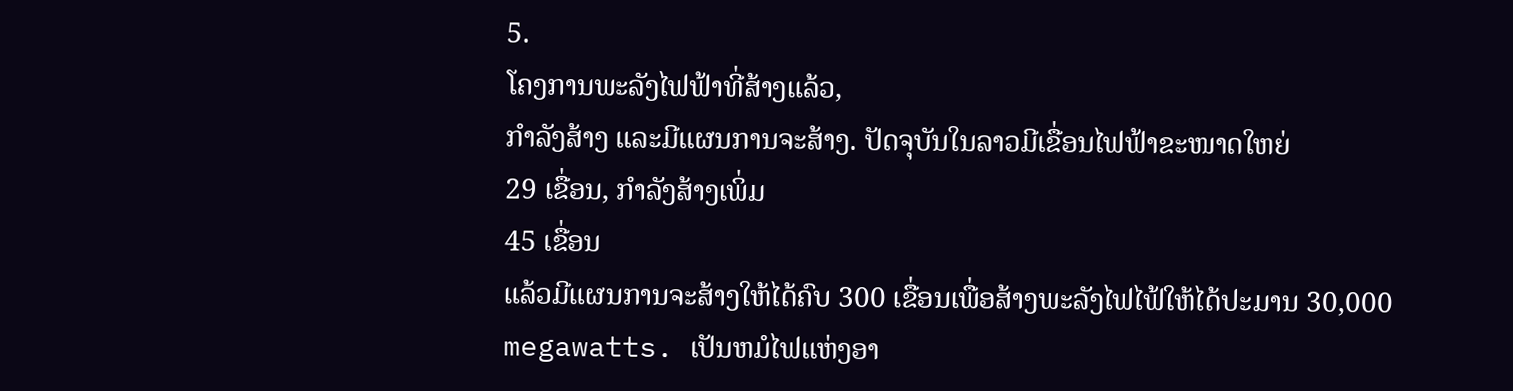5.
ໂຄງການພະລັງໄຟຟ້າທີ່ສ້າງແລ້ວ,
ກໍາລັງສ້າງ ແລະມີແຜນການຈະສ້າງ. ປັດຈຸບັນໃນລາວມີເຂື່ອນໄຟຟ້າຂະໜາດໃຫຍ່
29 ເຂື່ອນ, ກໍາລັງສ້າງເພິ່ມ
45 ເຂື່ອນ
ແລ້ວມີແຜນການຈະສ້າງໃຫ້ໄດ້ຄົບ 300 ເຂື່ອນເພື່ອສ້າງພະລັງໄຟໄຟ້ໃຫ້ໄດ້ປະມານ 30,000 megawatts. ເປັນຫມໍໄຟແຫ່ງອາ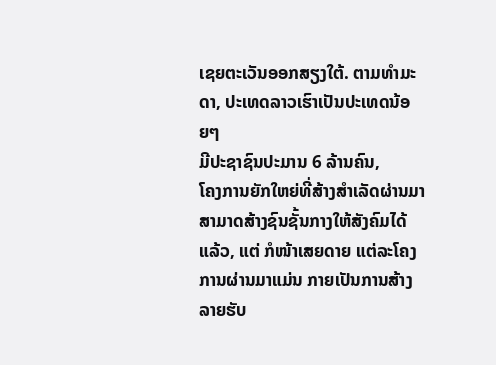ເຊຍຕະເວັນອອກສຽງໃຕ້. ຕາມທໍາມະດາ, ປະເທດລາວເຮົາເປັນປະເທດນ້ອຍໆ
ມີປະຊາຊົນປະມານ 6 ລ້ານຄົນ,
ໂຄງການຍັກໃຫຍ່ທີ່ສ້າງສໍາເລັດຜ່ານມາສາມາດສ້າງຊົນຊັ້ນກາງໃຫ້ສັງຄົມໄດ້ແລ້ວ, ແຕ່ ກໍໜ້າເສຍດາຍ ແຕ່ລະໂຄງການຜ່ານມາແມ່ນ ກາຍເປັນການສ້າງ ລາຍຮັບ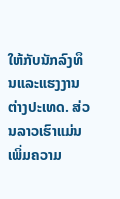ໃຫ້ກັບນັກລົງທຶນແລະແຮງງານຕ່າງປະເທດ. ສ່ວນລາວເຮົາແມ່ນເພິ່ມຄວາມ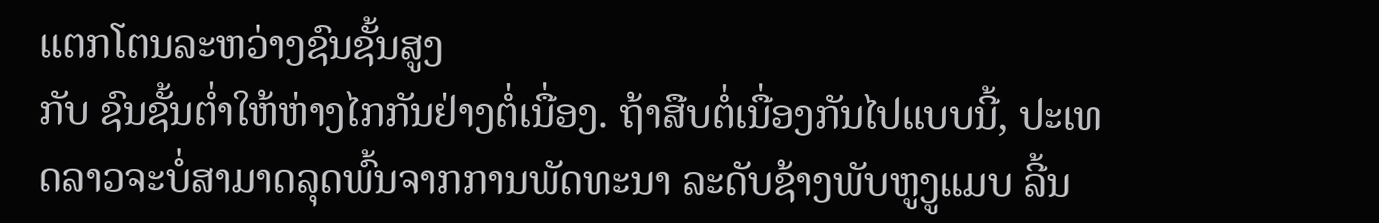ແຕກໂຕນລະຫວ່າງຊົນຊັ້ນສູງ
ກັບ ຊົນຊັ້ນຕໍ່າໃຫ້ຫ່າງໄກກັນຢ່າງຕໍ່ເນື່ອງ. ຖ້າສືບຕໍ່ເນື່ອງກັນໄປແບບນີ້, ປະເທດລາວຈະບໍ່ສາມາດລຸດພົ້ນຈາກການພັດທະນາ ລະດັບຊ້າງພັບຫູງູແມບ ລີ້ນ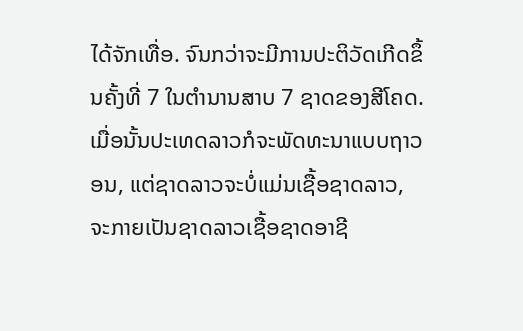ໄດ້ຈັກເທື່ອ. ຈົນກວ່າຈະມີການປະຕິວັດເກີດຂຶ້ນຄັ້ງທີ່ 7 ໃນຕໍານານສາບ 7 ຊາດຂອງສີໂຄດ. ເມື່ອນັ້ນປະເທດລາວກໍຈະພັດທະນາແບບຖາວອນ, ແຕ່ຊາດລາວຈະບໍ່ແມ່ນເຊື້ອຊາດລາວ, ຈະກາຍເປັນຊາດລາວເຊື້ອຊາດອາຊີ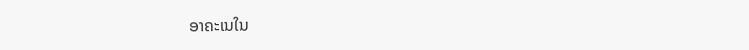ອາຄະເນໃນ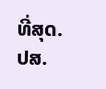ທີ່ສຸດ.
ປສ.